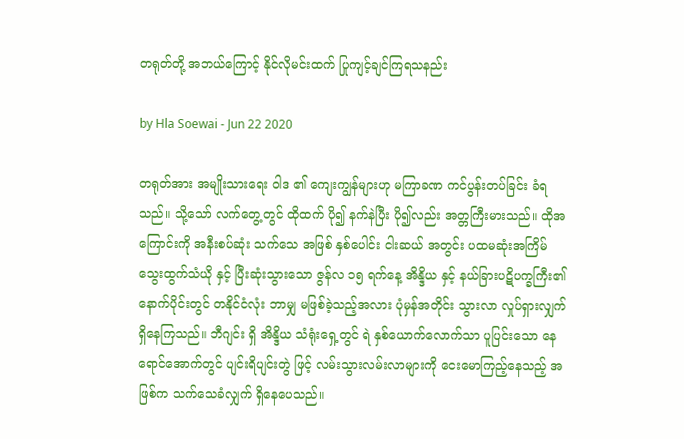တရုတ်တို့ အဘယ်ကြောင့် နိုင်လိုမင်းထက် ပြုကျင့်ချင်ကြရသနည်း

by Hla Soewai - Jun 22 2020

တရုတ်အား အမျိုးသားရေး ဝါဒ ၏ ကျေးကျွန်များဟု မကြာခဏ ကင်ပွန်းတပ်ခြင်း ခံရသည်။ သို့သော် လက်တွေ့တွင် ထိုထက် ပို၍ နက်နဲပြီး ပို၍လည်း အတ္တကြီးမားသည်။ ထိုအကြောင်းကို အနီးစပ်ဆုံး သက်သေ အဖြစ် နှစ်ပေါင်း ငါးဆယ် အတွင်း ပထမဆုံးအကြိမ် သွေးထွက်သံယို နှင့် ပြီးဆုံးသွားသော ဇွန်လ ၁၅ ရက်နေ့ အိန္ဒိယ နှင့် နယ်ခြားပဋိပက္ခကြီး၏ နောက်ပိုင်းတွင် တနိုင်ငံလုံး ဘာမျှ မဖြစ်ခဲ့သည့်အလား ပုံမှန်အတိုင်း သွားလာ လှုပ်ရှားလျှက်ရှိနေကြသည်။ ဘီဂျင်း ရှိ အိန္ဒိယ သံရုံးရှေ့တွင် ရဲ နှစ်ယောက်လောက်သာ ပူပြင်းသော နေရောင်အောက်တွင် ပျင်းရိပျင်းတွဲ ဖြင့် လမ်းသွားလမ်းလာများကို ငေးမောကြည့်နေသည့် အဖြစ်က သက်သေခံလျှက် ရှိနေပေသည်။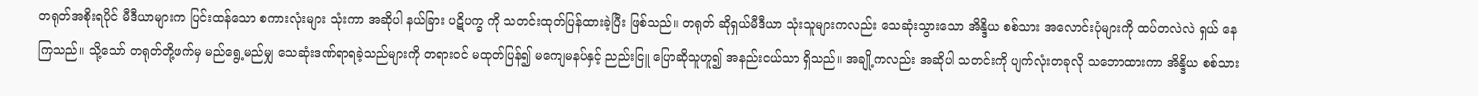တရုတ်အစိုးရပိုင် မီဒီယာများက ပြင်းထန်သော စကားလုံးများ သုံးကာ အဆိုပါ နယ်ခြား ပဋိပက္ခ ကို သတင်းထုတ်ပြန်ထားခဲ့ပြီး ဖြစ်သည်။ တရုတ် ဆိုရှယ်မီဒီယာ သုံးသူများကလည်း သေဆုံးသွားသော အိန္ဒိယ စစ်သား အလောင်းပုံများကို ထပ်တလဲလဲ ရှယ် နေကြသည်။ သို့သော် တရုတ်တို့ဖက်မှ မည်ရွေ့မည်မျှ သေဆုံးဒဏ်ရာရခဲ့သည်များကို တရားဝင် မထုတ်ပြန်၍ မကျေမနပ်နှင့် ညည်းငြူ ပြောဆိုသူဟူ၍ အနည်းငယ်သာ ရှိသည်။ အချို့ကလည်း အဆိုပါ သတင်းကို ပျက်လုံးတခုလို သဘောထားကာ အိန္ဒိယ စစ်သား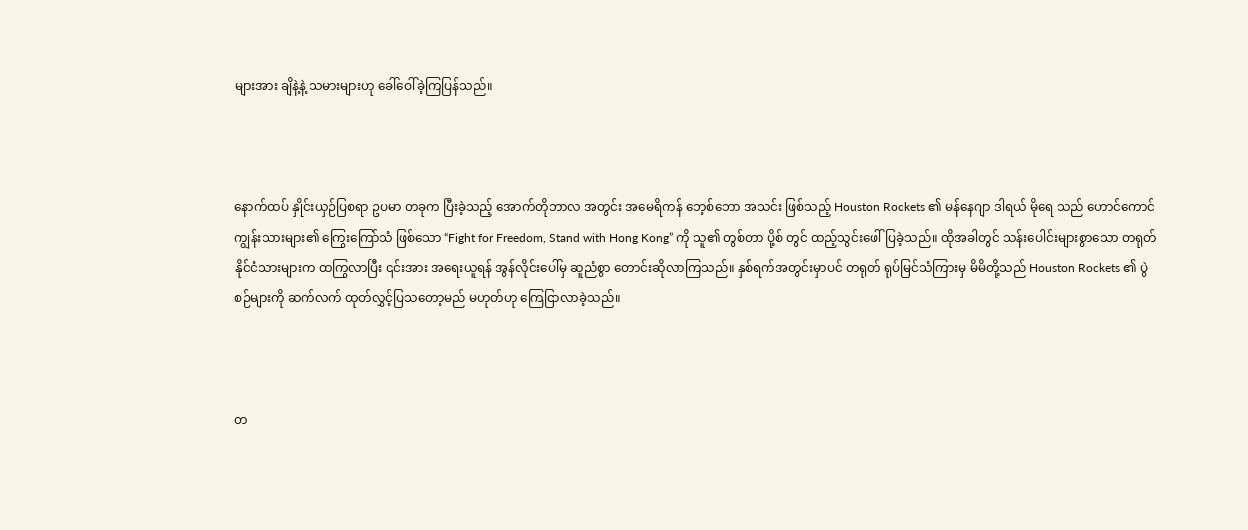များအား ချိနဲ့နဲ့ သမားများဟု ခေါ်ဝေါ်ခဲ့ကြပြန်သည်။



နောက်ထပ် နှိုင်းယှဉ်ပြစရာ ဥပမာ တခုက ပြီးခဲ့သည့် အောက်တိုဘာလ အတွင်း အမေရိကန် ဘေ့စ်ဘော အသင်း ဖြစ်သည့် Houston Rockets ၏ မန်နေဂျာ ဒါရယ် မိုရေ သည် ဟောင်ကောင် ကျွန်းသားများ၏ ကြွေးကြော်သံ ဖြစ်သော “Fight for Freedom, Stand with Hong Kong” ကို သူ၏ တွစ်တာ ပို့စ် တွင် ထည့်သွင်းဖေါ်ပြခဲ့သည်။ ထိုအခါတွင် သန်းပေါင်းများစွာသော တရုတ် နိုင်ငံသားများက ထကြွလာပြီး ၎င်းအား အရေးယူရန် အွန်လိုင်းပေါ်မှ ဆူညံစွာ တောင်းဆိုလာကြသည်။ နှစ်ရက်အတွင်းမှာပင် တရုတ် ရုပ်မြင်သံကြားမှ မိမိတို့သည် Houston Rockets ၏ ပွဲစဉ်များကို ဆက်လက် ထုတ်လွှင့်ပြသတော့မည် မဟုတ်ဟု ကြေငြာလာခဲ့သည်။



တ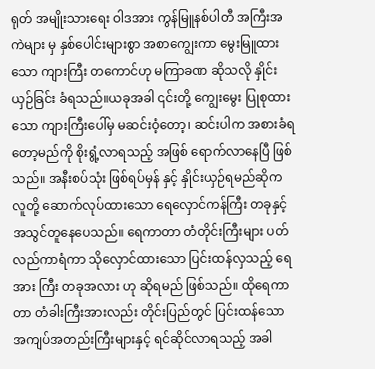ရုတ် အမျိုးသားရေး ဝါဒအား ကွန်မြူနစ်ပါတီ အကြီးအကဲများ မှ နှစ်ပေါင်းများစွာ အစာကျွေးကာ မွေးမြူထားသော ကျားကြီး တကောင်ဟု မကြာခဏ ဆိုသလို နှိုင်းယှဉ်ခြင်း ခံရသည်။ယခုအခါ ၎င်းတို့ ကျွေးမွေး ပြုစုထားသော ကျားကြီးပေါ်မှ မဆင်းဝံ့တော့၊ ဆင်းပါက အစားခံရတော့မည်ကို စိုးရွံ့လာရသည့် အဖြစ် ရောက်လာနေပြီ ဖြစ်သည်။ အနီးစပ်သုံး ဖြစ်ရပ်မှန် နှင့် နှိုင်းယှဉ်ရမည်ဆိုက လူတို့ ဆောက်လုပ်ထားသော ရေလှောင်ကန်ကြီး တခုနှင့် အသွင်တူနေပေသည်။ ရေကာတာ တံတိုင်းကြီးများ ပတ်လည်ကာရံကာ သိုလှောင်ထားသော ပြင်းထန်လှသည့် ရေအား ကြီး တခုအလား ဟု ဆိုရမည် ဖြစ်သည်။ ထိုရေကာတာ တံခါးကြီးအားလည်း တိုင်းပြည်တွင် ပြင်းထန်သော အကျပ်အတည်းကြီးများနှင့် ရင်ဆိုင်လာရသည့် အခါ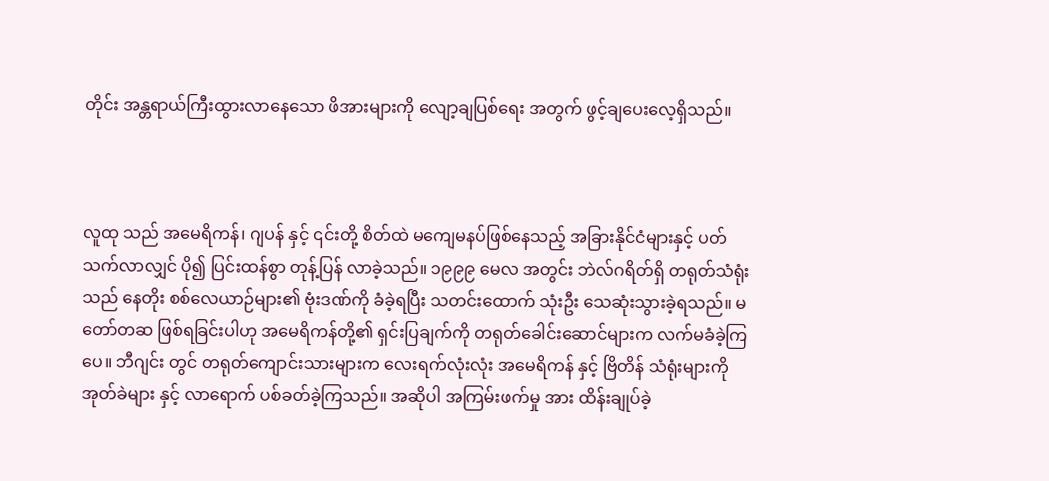တိုင်း အန္တရာယ်ကြီးထွားလာနေသော ဖိအားများကို လျော့ချပြစ်ရေး အတွက် ဖွင့်ချပေးလေ့ရှိသည်။



လူထု သည် အမေရိကန်၊ ဂျပန် နှင့် ၎င်းတို့ စိတ်ထဲ မကျေမနပ်ဖြစ်နေသည့် အခြားနိုင်ငံများနှင့် ပတ်သက်လာလျှင် ပို၍ ပြင်းထန်စွာ တုန့်ပြန် လာခဲ့သည်။ ၁၉၉၉ မေလ အတွင်း ဘဲလ်ဂရိတ်ရှိ တရုတ်သံရုံးသည် နေတိုး စစ်လေယာဉ်များ၏ ဗုံးဒဏ်ကို ခံခဲ့ရပြီး သတင်းထောက် သုံးဦး သေဆုံးသွားခဲ့ရသည်။ မတော်တဆ ဖြစ်ရခြင်းပါဟု အမေရိကန်တို့၏ ရှင်းပြချက်ကို တရုတ်ခေါင်းဆောင်များက လက်မခံခဲ့ကြပေ။ ဘီဂျင်း တွင် တရုတ်ကျောင်းသားများက လေးရက်လုံးလုံး အမေရိကန် နှင့် ဗြိတိန် သံရုံးများကို အုတ်ခဲများ နှင့် လာရောက် ပစ်ခတ်ခဲ့ကြသည်။ အဆိုပါ အကြမ်းဖက်မှု အား ထိန်းချုပ်ခဲ့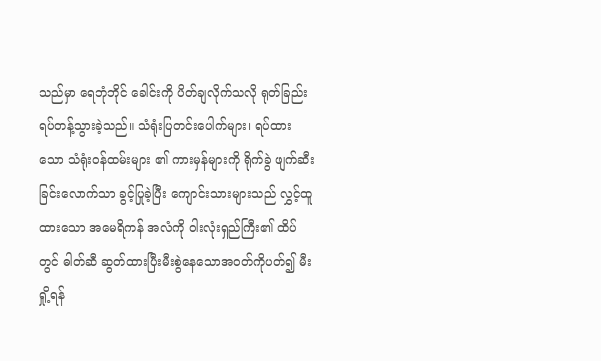သည်မှာ ရေဘုံဘိုင် ခေါင်းကို ပိတ်ချလိုက်သလို ရုတ်ခြည်း ရပ်တန့်သွားခဲ့သည်။ သံရုံးပြတင်းပေါက်များ၊ ရပ်ထားသော သံရုံးဝန်ထမ်းများ ၏ ကားမှန်များကို ရိုက်ခွဲ ဖျက်ဆီးခြင်းလောက်သာ ခွင့်ပြုခဲ့ပြီး ကျောင်းသားများသည် လွှင့်ထူထားသော အမေရိကန် အလံကို ဝါးလုံးရှည်ကြီး၏ ထိပ်တွင် ဓါတ်ဆီ ဆွတ်ထားပြီးမီးစွဲနေသောအဝတ်ကိုပတ်၍ မီးရှို့ရန်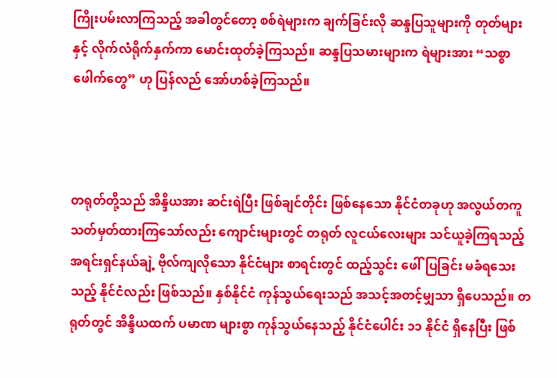ကြိုးပမ်းလာကြသည့် အခါတွင်တော့ စစ်ရဲများက ချက်ခြင်းလို ဆန္ဒပြသူများကို တုတ်များ နှင့် လိုက်လံရိုက်နှက်ကာ မောင်းထုတ်ခဲ့ကြသည်။ ဆန္ဒပြသမားများက ရဲများအား “သစ္စာဖေါက်တွေ” ဟု ပြန်လည် အော်ဟစ်ခဲ့ကြသည်။



တရုတ်တို့သည် အိန္ဒိယအား ဆင်းရဲပြီး ဖြစ်ချင်တိုင်း ဖြစ်နေသော နိုင်ငံတခုဟု အလွယ်တကူ သတ်မှတ်ထားကြသော်လည်း ကျောင်းများတွင် တရုတ် လူငယ်လေးများ သင်ယူခဲ့ကြရသည့် အရင်းရှင်နယ်ချဲ့ ဗိုလ်ကျလိုသော နိုင်ငံများ စာရင်းတွင် ထည့်သွင်း ဖေါ်ပြခြင်း မခံရသေးသည့် နိုင်ငံလည်း ဖြစ်သည်။ နှစ်နိုင်ငံ ကုန်သွယ်ရေးသည် အသင့်အတင့်မျှသာ ရှိပေသည်။ တရုတ်တွင် အိန္ဒိယထက် ပမာဏ များစွာ ကုန်သွယ်နေသည့် နိုင်ငံပေါင်း ၁၁ နိုင်ငံ ရှိနေပြီး ဖြစ်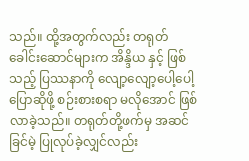သည်။ ထို့အတွက်လည်း တရုတ် ခေါင်းဆောင်များက အိန္ဒိယ နှင့် ဖြစ်သည့် ပြဿနာကို လျော့လျော့ပေါ့ပေါ့ ပြောဆိုဖို့ စဉ်းစားစရာ မလိုအောင် ဖြစ်လာခဲ့သည်။ တရုတ်တို့ဖက်မှ အဆင်ခြင်မဲ့ ပြုလုပ်ခဲ့လျှင်လည်း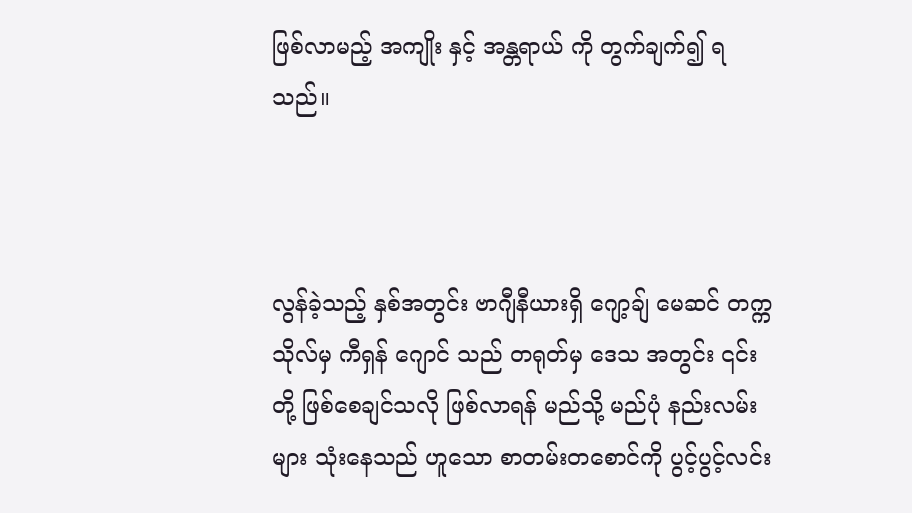ဖြစ်လာမည့် အကျိုး နှင့် အန္တရာယ် ကို တွက်ချက်၍ ရသည်။



လွန်ခဲ့သည့် နှစ်အတွင်း ဗာဂျီနီယားရှိ ဂျော့ချ် မေဆင် တက္ကသိုလ်မှ ကီရှန် ဂျောင် သည် တရုတ်မှ ဒေသ အတွင်း ၎င်းတို့ ဖြစ်စေချင်သလို ဖြစ်လာရန် မည်သို့ မည်ပုံ နည်းလမ်းများ သုံးနေသည် ဟူသော စာတမ်းတစောင်ကို ပွင့်ပွင့်လင်း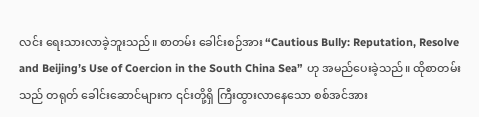လင်း ရေးသားလာခဲ့ဘူးသည်။ စာတမ်း ခေါင်းစဉ်အား “Cautious Bully: Reputation, Resolve and Beijing’s Use of Coercion in the South China Sea” ဟု အမည်ပေးခဲ့သည်။ ထိုစာတမ်းသည် တရုတ် ခေါင်းဆောင်များက ၎င်းတို့ရှိ ကြီးထွားလာနေသော စစ်အင်အား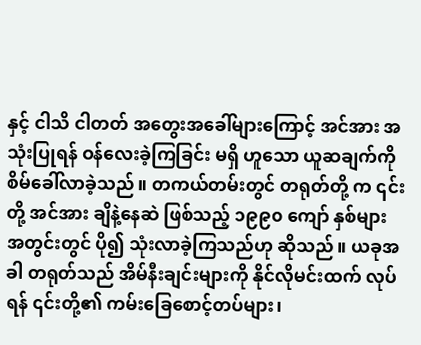နှင့် ငါသိ ငါတတ် အတွေးအခေါ်များကြောင့် အင်အား အသုံးပြုရန် ဝန်လေးခဲ့ကြခြင်း မရှိ ဟူသော ယူဆချက်ကို စိမ်ခေါ်လာခဲ့သည်။ တကယ်တမ်းတွင် တရုတ်တို့ က ၎င်းတို့ အင်အား ချိနဲ့နေဆဲ ဖြစ်သည့် ၁၉၉၀ ကျော် နှစ်များ အတွင်းတွင် ပို၍ သုံးလာခဲ့ကြသည်ဟု ဆိုသည်။ ယခုအခါ တရုတ်သည် အိမ်နီးချင်းများကို နိုင်လိုမင်းထက် လုပ်ရန် ၎င်းတို့၏ ကမ်းခြေစောင့်တပ်များ၊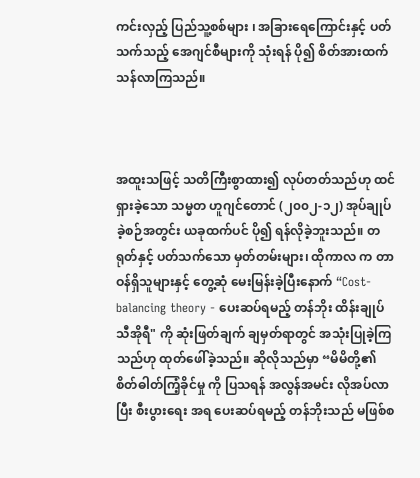ကင်းလှည့် ပြည်သူ့စစ်များ ၊ အခြားရေကြောင်းနှင့် ပတ်သက်သည့် အေဂျင်စီများကို သုံးရန် ပို၍ စိတ်အားထက်သန်လာကြသည်။



အထူးသဖြင့် သတိကြီးစွာထား၍ လုပ်တတ်သည်ဟု ထင်ရှားခဲ့သော သမ္မတ ဟူဂျင်တောင် (၂၀၀၂-၁၂) အုပ်ချုပ်ခဲ့စဉ်အတွင်း ယခုထက်ပင် ပို၍ ရန်လိုခဲ့ဘူးသည်။ တရုတ်နှင့် ပတ်သက်သော မှတ်တမ်းများ၊ ထိုကာလ က တာဝန်ရှိသူများနှင့် တွေ့ဆုံ မေးမြန်းခဲ့ပြီးနောက် “Cost-balancing theory - ပေးဆပ်ရမည့် တန်ဘိုး ထိန်းချုပ် သီအိုရီ" ကို ဆုံးဖြတ်ချက် ချမှတ်ရာတွင် အသုံးပြုခဲ့ကြသည်ဟု ထုတ်ဖေါ်ခဲ့သည်။ ဆိုလိုသည်မှာ “မိမိတို့၏ စိတ်ဓါတ်ကြံ့ခိုင်မှု ကို ပြသရန် အလွန်အမင်း လိုအပ်လာပြီး စီးပွားရေး အရ ပေးဆပ်ရမည့် တန်ဘိုးသည် မဖြစ်စ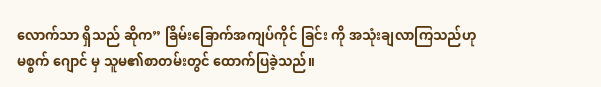လောက်သာ ရှိသည် ဆိုက” ခြိမ်းခြောက်အကျပ်ကိုင် ခြင်း ကို အသုံးချလာကြသည်ဟု မစ္စက် ဂျောင် မှ သူမ၏စာတမ်းတွင် ထောက်ပြခဲ့သည်။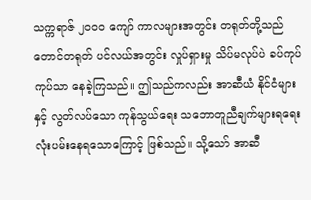သက္ကရာဇ် ၂၀၀၀ ကျော် ကာလများအတွင်း တရုတ်တို့သည် တောင်တရုတ် ပင်လယ်အတွင်း လှုပ်ရှားမှု သိပ်မလုပ်ပဲ ခပ်ကုပ်ကုပ်သာ နေခဲ့ကြသည်။ ဤသည်ကလည်း အာဆီယံ နိုင်ငံများနှင့် လွတ်လပ်သော ကုန်သွယ်ရေး သဘောတူညီချက်များရရေး လုံးပမ်းနေရသောကြောင့် ဖြစ်သည်။ သို့သော် အာဆီ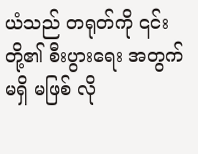ယံသည် တရုတ်ကို ၎င်းတို့၏ စီးပွားရေး အတွက် မရှိ မဖြစ် လို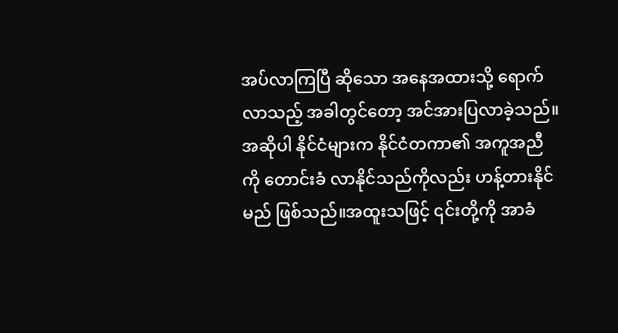အပ်လာကြပြီ ဆိုသော အနေအထားသို့ ရောက်လာသည့် အခါတွင်တော့ အင်အားပြလာခဲ့သည်။ အဆိုပါ နိုင်ငံများက နိုင်ငံတကာ၏ အကူအညီ ကို တောင်းခံ လာနိုင်သည်ကိုလည်း ဟန့်တားနိုင်မည် ဖြစ်သည်။အထူးသဖြင့် ၎င်းတို့ကို အာခံ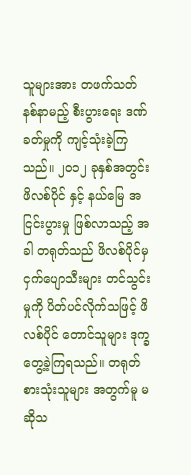သူများအား တဖက်သတ် နစ်နာမည့် စီးပွားရေး ဒဏ်ခတ်မှုကို ကျင့်သုံးခဲ့ကြသည်။ ၂၀၁၂ ခုနှစ်အတွင်း ဖိလစ်ပိုင် နှင့် နယ်မြေ အငြင်းပွားမှု ဖြစ်လာသည့် အခါ တရုတ်သည် ဖိလစ်ပိုင်မှ ငှက်ပျောသီးများ တင်သွင်းမှုကို ပိတ်ပင်လိုက်သဖြင့် ဖိလစ်ပိုင် တောင်သူများ ဒုက္ခတွေ့ခဲ့ကြရသည်။ တရုတ် စားသုံးသူများ အတွက်မူ မဆိုသ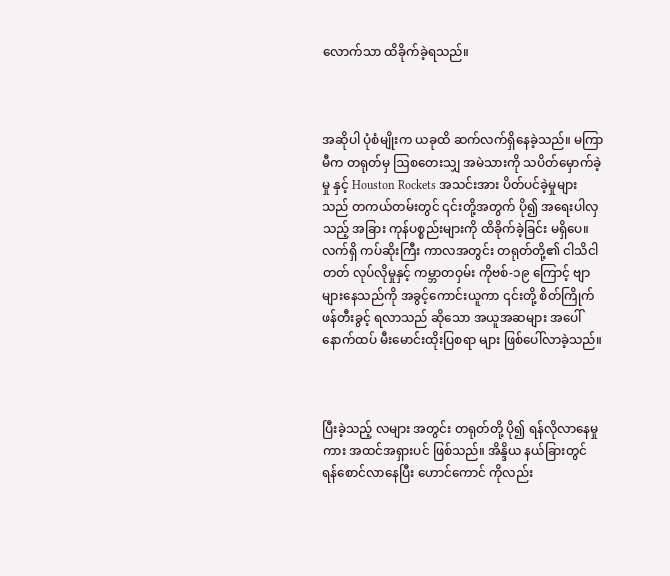လောက်သာ ထိခိုက်ခဲ့ရသည်။



အဆိုပါ ပုံစံမျိုးက ယခုထိ ဆက်လက်ရှိနေခဲ့သည်။ မကြာမီက တရုတ်မှ ဩစတေးသျှ အမဲသားကို သပိတ်မှောက်ခဲ့မှု နှင့် Houston Rockets အသင်းအား ပိတ်ပင်ခဲ့မှုများသည် တကယ်တမ်းတွင် ၎င်းတို့အတွက် ပို၍ အရေးပါလှသည့် အခြား ကုန်ပစ္စည်းများကို ထိခိုက်ခဲ့ခြင်း မရှိပေ။ လက်ရှိ ကပ်ဆိုးကြီး ကာလအတွင်း တရုတ်တို့၏ ငါသိငါတတ် လုပ်လိုမှုနှင့် ကမ္ဘာတဝှမ်း ကိုဗစ်-၁၉ ကြောင့် ဗျာများနေသည်ကို အခွင့်ကောင်းယူကာ ၎င်းတို့ စိတ်ကြိုက် ဖန်တီးခွင့် ရလာသည် ဆိုသော အယူအဆများ အပေါ် နောက်ထပ် မီးမောင်းထိုးပြစရာ များ ဖြစ်ပေါ်လာခဲ့သည်။



ပြီးခဲ့သည့် လများ အတွင်း တရုတ်တို့ ပို၍ ရန်လိုလာနေမှုကား အထင်အရှားပင် ဖြစ်သည်။ အိန္ဒိယ နယ်ခြားတွင် ရန်စောင်လာနေပြီး ဟောင်ကောင် ကိုလည်း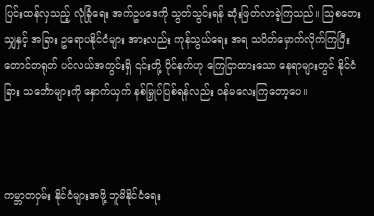ပြင်းထန်လှသည့် လုံခြုံရေး အက်ဥပဒေကို သွတ်သွင်းရန် ဆုံးဖြတ်လာခဲ့ကြသည်။ ဩစတေးသျှနှင့် အခြား ဥရောပနိုင်ငံများ အားလည်း ကုန်သွယ်ရေး အရ သပိတ်မှောက်လိုက်ကြပြီး တောင်တရုတ် ပင်လယ်အတွင်းရှိ ၎င်းတို့ ပိုင်နက်ဟု ကြေငြာထားသော နေရာများတွင် နိုင်ငံခြား သင်္ဘောများကို နှောက်ယှက် နစ်မြှုပ်ပြစ်ရန်လည်း ဝန်မလေးကြတော့ပေ။



ကမ္ဘာတဝှမ်း နိုင်ငံများအဖို့ ဘူမိနိုင်ငံရေး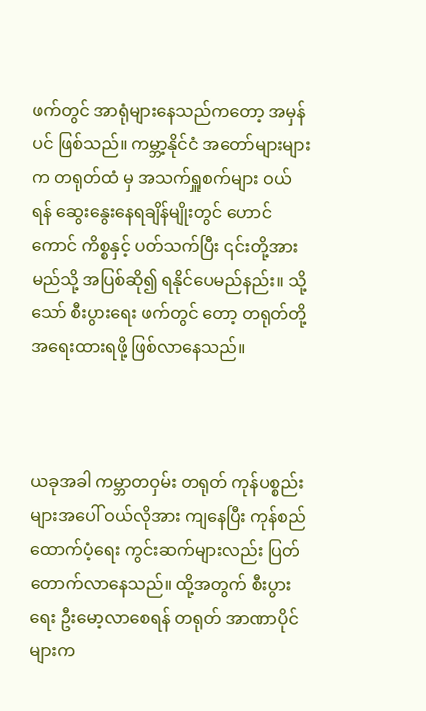ဖက်တွင် အာရုံများနေသည်ကတော့ အမှန်ပင် ဖြစ်သည်။ ကမ္ဘာ့နိုင်ငံ အတော်များများက တရုတ်ထံ မှ အသက်ရှူစက်များ ဝယ်ရန် ဆွေးနွေးနေရချိန်မျိုးတွင် ဟောင်ကောင် ကိစ္စနှင့် ပတ်သက်ပြီး ၎င်းတို့အား မည်သို့ အပြစ်ဆို၍ ရနိုင်ပေမည်နည်း။ သို့သော် စီးပွားရေး ဖက်တွင် တော့ တရုတ်တို့ အရေးထားရဖို့ ဖြစ်လာနေသည်။



ယခုအခါ ကမ္ဘာတဝှမ်း တရုတ် ကုန်ပစ္စည်းများအပေါ် ဝယ်လိုအား ကျနေပြီး ကုန်စည် ထောက်ပံ့ရေး ကွင်းဆက်များလည်း ပြတ်တောက်လာနေသည်။ ထို့အတွက် စီးပွားရေး ဦးမော့လာစေရန် တရုတ် အာဏာပိုင်များက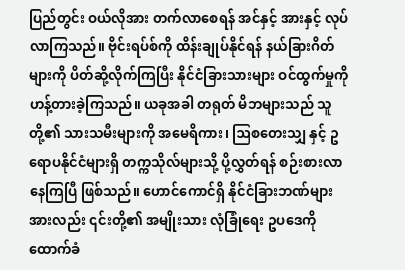ပြည်တွင်း ဝယ်လိုအား တက်လာစေရန် အင်နှင့် အားနှင့် လုပ်လာကြသည်။ ဗိုင်းရပ်စ်ကို ထိန်းချုပ်နိုင်ရန် နယ်ခြားဂိတ်များကို ပိတ်ဆို့လိုက်ကြပြီး နိုင်ငံခြားသားများ ဝင်ထွက်မှုကို ဟန့်တားခဲ့ကြသည်။ ယခုအခါ တရုတ် မိဘများသည် သူတို့၏ သားသမီးများကို အမေရိကား၊ ဩစတေးသျှ နှင့် ဥရောပနိုင်ငံများရှိ တက္ကသိုလ်များသို့ ပို့လွှတ်ရန် စဉ်းစားလာနေကြပြီ ဖြစ်သည်။ ဟောင်ကောင်ရှိ နိုင်ငံခြားဘဏ်များအားလည်း ၎င်းတို့၏ အမျိုးသား လုံခြုံရေး ဥပဒေကို ထောက်ခံ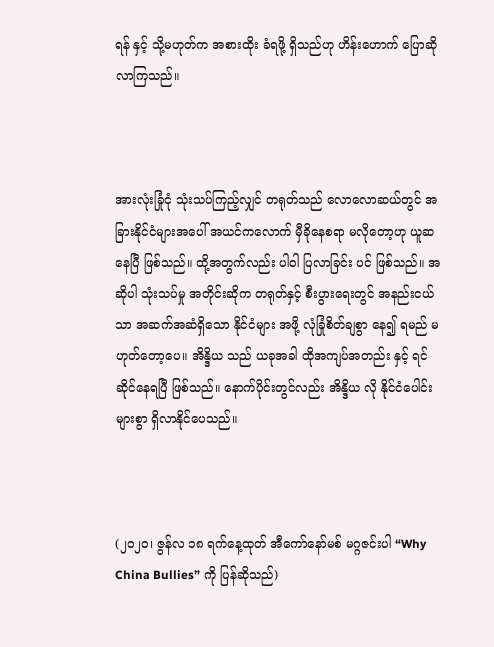ရန် နှင့် သို့မဟုတ်က အစားထိုး ခံရဖို့ ရှိသည်ဟု ဟိန်းဟောက် ပြောဆိုလာကြသည်။



အားလုံးခြုံငုံ သုံးသပ်ကြည့်လျှင် တရုတ်သည် လောလောဆယ်တွင် အခြားနိုင်ငံများအပေါ် အယင်ကလောက် မှီခိုနေစရာ မလိုတော့ဟု ယူဆနေပြီ ဖြစ်သည်။ ထို့အတွက်လည်း ပါဝါ ပြလာခြင်း ပင် ဖြစ်သည်။ အဆိုပါ သုံးသပ်မှု အတိုင်းဆိုက တရုတ်နှင့် စီးပွားရေးတွင် အနည်းငယ်သာ အဆက်အဆံရှိသော နိုင်ငံများ အဖို့ လုံခြုံစိတ်ချစွာ နေ၍ ရမည် မဟုတ်တော့ပေ။ အိန္ဒိယ သည် ယခုအခါ ထိုအကျပ်အတည်း နှင့် ရင်ဆိုင်နေရပြီ ဖြစ်သည်။ နောက်ပိုင်းတွင်လည်း အိန္ဒိယ လို နိုင်ငံပေါင်း များစွာ ရှိလာနိုင်ပေသည်။



(၂၀၂၀၊ ဇွန်လ ၁၈ ရက်နေ့ထုတ် အီကော်နော်မစ် မဂ္ဂဇင်းပါ “Why China Bullies” ကို ပြန်ဆိုသည်)